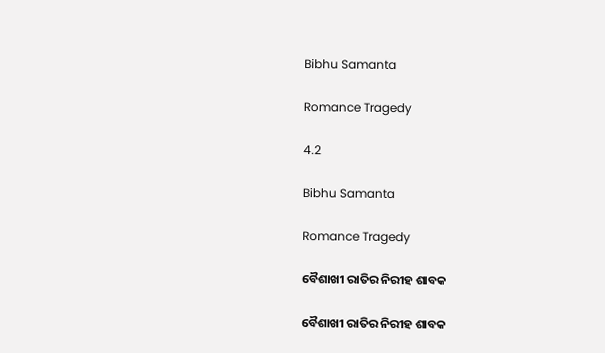Bibhu Samanta

Romance Tragedy

4.2

Bibhu Samanta

Romance Tragedy

ବୈଶାଖୀ ରାତିର ନିରୀହ ଶାବକ

ବୈଶାଖୀ ରାତିର ନିରୀହ ଶାବକ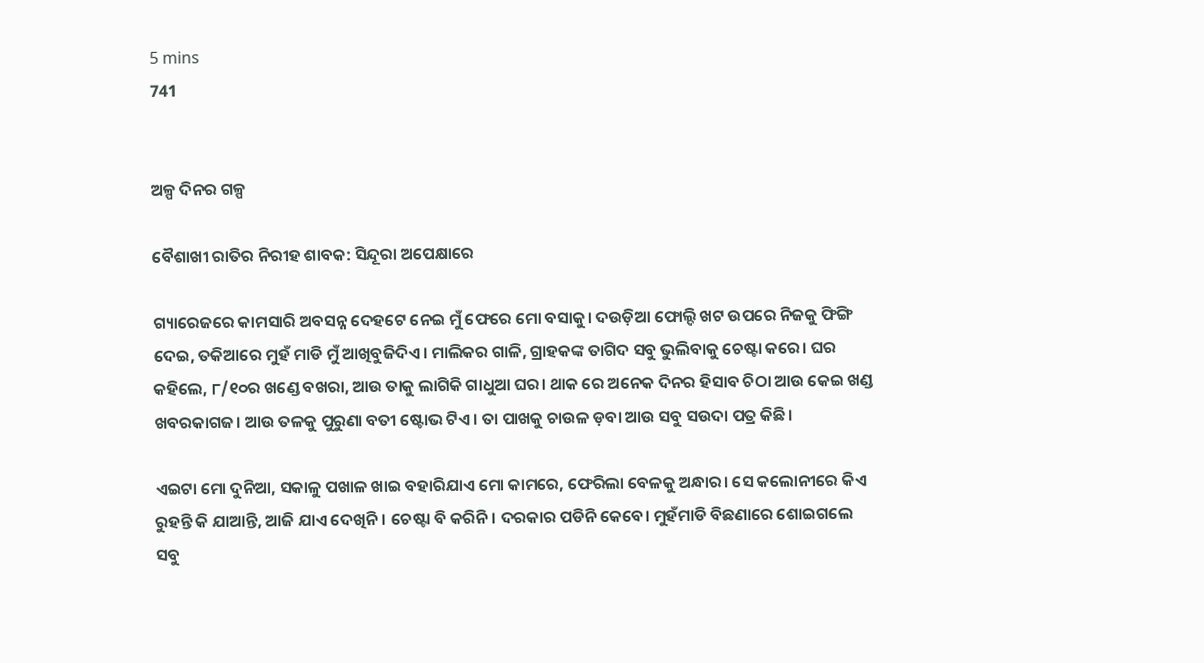5 mins
741


ଅଳ୍ପ ଦିନର ଗଳ୍ପ

ବୈଶାଖୀ ରାତିର ନିରୀହ ଶାବକ: ସିନ୍ଦୂରା ଅପେକ୍ଷାରେ

ଗ୍ୟାରେଜରେ କାମସାରି ଅବସନ୍ନ ଦେହଟେ ନେଇ ମୁଁ ଫେରେ ମୋ ବସାକୁ। ଦଉଡ଼ିଆ ଫୋଲ୍ଦି ଖଟ ଉପରେ ନିଜକୁ ଫିଙ୍ଗି ଦେଇ, ତକିଆରେ ମୁହଁ ମାଡି ମୁଁ ଆଖିବୁଜିଦିଏ। ମାଲିକର ଗାଳି, ଗ୍ରାହକଙ୍କ ତାଗିଦ ସବୁ ଭୁଲିବାକୁ ଚେଷ୍ଟା କରେ। ଘର କହିଲେ, ୮/୧୦ର ଖଣ୍ଡେ ବଖରା, ଆଉ ତାକୁ ଲାଗିକି ଗାଧୁଆ ଘର। ଥାକ ରେ ଅନେକ ଦିନର ହିସାବ ଚିଠା ଆଉ କେଇ ଖଣ୍ଡ ଖବରକାଗଜ। ଆଉ ତଳକୁ ପୁରୁଣା ବତୀ ଷ୍ଟୋଭ ଟିଏ। ତା ପାଖକୁ ଚାଉଳ ଡ଼ବା ଆଉ ସବୁ ସଉଦା ପତ୍ର କିଛି।

ଏଇଟା ମୋ ଦୁନିଆ, ସକାଳୁ ପଖାଳ ଖାଇ ବହାରିଯାଏ ମୋ କାମରେ, ଫେରିଲା ବେଳକୁ ଅନ୍ଧାର। ସେ କଲୋନୀରେ କିଏ ରୁହନ୍ତି କି ଯାଆନ୍ତି, ଆଜି ଯାଏ ଦେଖିନି। ଚେଷ୍ଟା ବି କରିନି। ଦରକାର ପଡିନି କେବେ। ମୁହଁମାଡି ବିଛଣାରେ ଶୋଇଗଲେ ସବୁ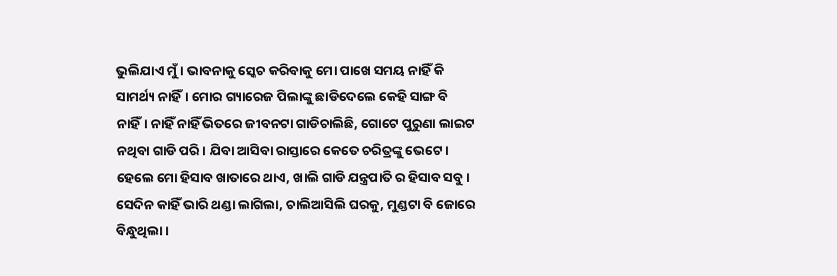ଭୁଲିଯାଏ ମୁଁ। ଭାବନାକୁ ସ୍କେଚ କରିବାକୁ ମୋ ପାଖେ ସମୟ ନାହିଁ କି ସାମର୍ଥ୍ୟ ନାହିଁ। ମୋର ଗ୍ୟାରେଜ ପିଲାଙ୍କୁ ଛାଡିଦେଲେ କେହି ସାଙ୍ଗ ବି ନାହିଁ। ନାହିଁ ନାହିଁ ଭିତରେ ଜୀବନଟା ଗାଡିଚାଲିଛି, ଗୋଟେ ପୁରୁଣା ଲାଇଟ ନଥିବା ଗାଡି ପରି। ଯିବା ଆସିବା ରାସ୍ତାରେ କେତେ ଚରିତ୍ରଙ୍କୁ ଭେଟେ। ହେଲେ ମୋ ହିସାବ ଖାତାରେ ଥାଏ, ଖାଲି ଗାଡି ଯନ୍ତ୍ରପାତି ର ହିସାବ ସବୁ। ସେଦିନ କାହିଁ ଭାରି ଥଣ୍ଡା ଲାଗିଲା, ଚାଲିଆସିଲି ଘରକୁ, ମୁଣ୍ଡଟା ବି ଜୋରେ ବିନ୍ଧୁଥିଲା।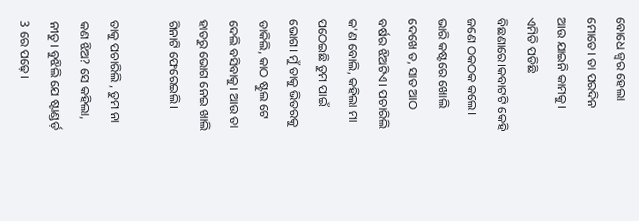ବୋଧେ ଜ୍ୱର ହେଲା ମୋତେ। ତା ପରଦିନ ଆଉ ଯାଇନି କାମକୁ। ଏମିତି ପଡିଛି ବିଛଣାରେ।କବାଟଟି କେହି ଜଣେ ଠକଠକ କଲେ। ଭାରି କଷ୍ଟରେ ଖୋଲି ଦେଖେ ତ, ସାତ ଆଠ ବର୍ଷର ଝିଅଟିଏ। ପଚାରିଲି କ'ଣ ବୋଲି, କହିଲା ମା ପଠେଇଛି ତୁମ ପାଇଁ ଭୋଗ। ମୁଁ ତାକୁ ଭିତରକୁ ଡାକିଲି, କାଠ ଷ୍ଟୁଲ ଟେ ଦେଲି ବସିବାକୁ। ଆଉ ତା ହାତରୁ ଭୋଗ ନେଇ ଖାଲି ଗିନାଟି ଫେରେଇଲି।

ତାକୁ ପଚାରିଲି , ତୁମ ନା କଣ ଝିଅ? ସେ କହିଲା, ନୀତୁ। ବୁଝିଲି ଯେ ଷ୍ଟାଣ୍ଡର୍ଡ଼ 3 ରେ ପଢ଼େ।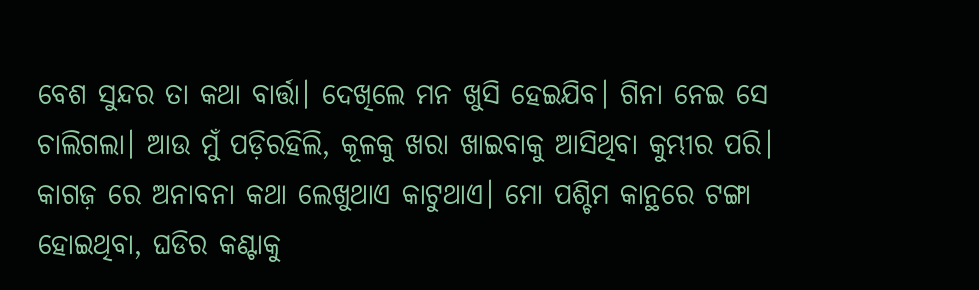ବେଶ ସୁନ୍ଦର ତା କଥା ବାର୍ତ୍ତା। ଦେଖିଲେ ମନ ଖୁସି ହେଇଯିବ। ଗିନା ନେଇ ସେ ଚାଲିଗଲା। ଆଉ ମୁଁ ପଡ଼ିରହିଲି, କୂଳକୁ ଖରା ଖାଇବାକୁ ଆସିଥିବା କୁମ୍ଭୀର ପରି। କାଗଜ଼ ରେ ଅନାବନା କଥା ଲେଖୁଥାଏ କାଟୁଥାଏ। ମୋ ପଶ୍ଚିମ କାନ୍ଥରେ ଟଙ୍ଗା ହୋଇଥିବା, ଘଡିର କଣ୍ଟାକୁ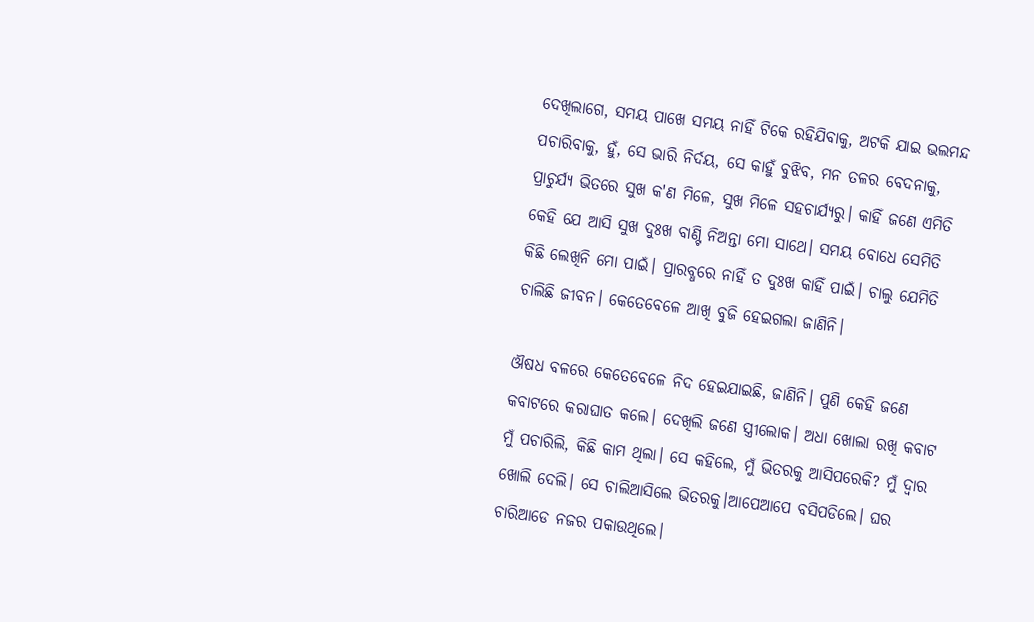ଦେଖିଲାଗେ, ସମୟ ପାଖେ ସମୟ ନାହିଁ ଟିକେ ରହିଯିବାକୁ, ଅଟକି ଯାଇ ଭଲମନ୍ଦ ପଚାରିବାକୁ, ହୁଁ, ସେ ଭାରି ନିର୍ଦୟ, ସେ କାହୁଁ ବୁଝିବ, ମନ ତଳର ବେଦନାକୁ, ପ୍ରାଚୁର୍ଯ୍ୟ ଭିତରେ ସୁଖ କ'ଣ ମିଳେ, ସୁଖ ମିଳେ ସହଚାର୍ଯ୍ୟରୁ। କାହିଁ ଜଣେ ଏମିତି କେହି ଯେ ଆସି ସୁଖ ଦୁଃଖ ବାଣ୍ଟି ନିଅନ୍ତା ମୋ ସାଥେ। ସମୟ ବୋଧେ ସେମିତି କିଛି ଲେଖିନି ମୋ ପାଇଁ। ପ୍ରାରବ୍ଧରେ ନାହିଁ ତ ଦୁଃଖ କାହିଁ ପାଇଁ। ଚାଲୁ ଯେମିତି ଚାଲିଛି ଜୀବନ। କେତେବେଳେ ଆଖି ବୁଜି ହେଇଗଲା ଜାଣିନି।

ଔଷଧ ବଳରେ କେତେବେଳେ ନିଦ ହେଇଯାଇଛି, ଜାଣିନି। ପୁଣି କେହି ଜଣେ କବାଟରେ କରାଘାତ କଲେ। ଦେଖିଲି ଜଣେ ସ୍ତ୍ରୀଲୋକ। ଅଧା ଖୋଲା ରଖି କବାଟ ମୁଁ ପଚାରିଲି, କିଛି କାମ ଥିଲା। ସେ କହିଲେ, ମୁଁ ଭିତରକୁ ଆସିପରେକି? ମୁଁ ଦ୍ୱାର ଖୋଲି ଦେଲି। ସେ ଚାଲିଆସିଲେ ଭିତରକୁ।ଆପେଆପେ ବସିପଡିଲେ। ଘର ଚାରିଆଡେ ନଜର ପକାଉଥିଲେ।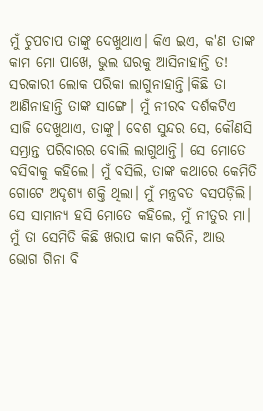ମୁଁ ଚୁପଚାପ ତାଙ୍କୁ ଦେଖୁଥାଏ। କିଏ ଇଏ, କ'ଣ ତାଙ୍କ କାମ ମୋ ପାଖେ, ଭୁଲ ଘରକୁ ଆସିନାହାନ୍ତି ତ! ସରକାରୀ ଲୋକ ପରିକା ଲାଗୁନାହାନ୍ତି।କିଛି ତା ଆଣିନାହାନ୍ତି ତାଙ୍କ ସାଙ୍ଗେ। ମୁଁ ନୀରବ ଦର୍ଶକଟିଏ ସାଜି ଦେଖୁଥାଏ, ତାଙ୍କୁ। ବେଶ ସୁନ୍ଦର ସେ, କୌଣସି ସମ୍ଭ୍ରାନ୍ତ ପରିବାରର ବୋଲି ଲାଗୁଥାନ୍ତି। ସେ ମୋତେ ବସିବାକୁ କହିଲେ। ମୁଁ ବସିଲି, ତାଙ୍କ କଥାରେ କେମିତି ଗୋଟେ ଅଦୃଶ୍ୟ ଶକ୍ତି ଥିଲା। ମୁଁ ମନ୍ତ୍ରବତ ବସପଡ଼ିଲି। ସେ ସାମାନ୍ୟ ହସି ମୋତେ କହିଲେ, ମୁଁ ନୀତୁର ମା। ମୁଁ ତା ସେମିତି କିଛି ଖରାପ କାମ କରିନି, ଆଉ ଭୋଗ ଗିନା ବି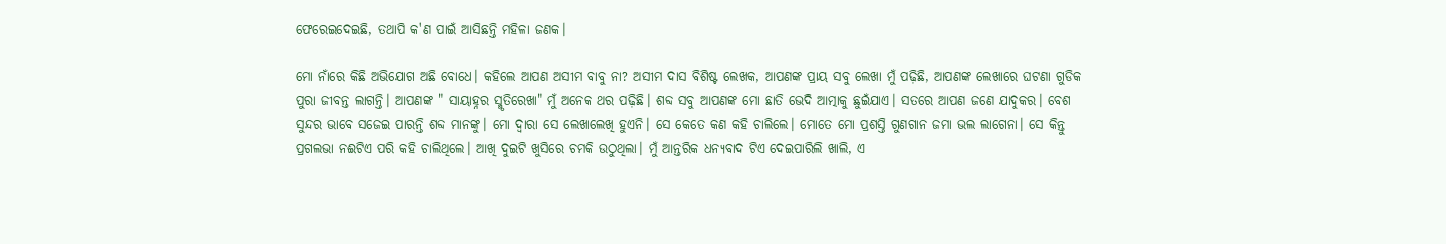ଫେରେଇଦେଇଛି, ତଥାପି କ'ଣ ପାଇଁ ଆସିଛନ୍ତି ମହିଳା ଜଣକ।

ମୋ ନାଁରେ କିଛି ଅଭିଯୋଗ ଅଛି ବୋଧେ। କହିଲେ ଆପଣ ଅସୀମ ବାବୁ ନା? ଅସୀମ ଦାସ ବିଶିଷ୍ଟ ଲେଖକ, ଆପଣଙ୍କ ପ୍ରାୟ ସବୁ ଲେଖା ମୁଁ ପଢ଼ିଛି, ଆପଣଙ୍କ ଲେଖାରେ ଘଟଣା ଗୁଡିକ ପୁରା ଜୀବନ୍ତ ଲାଗନ୍ତି। ଆପଣଙ୍କ " ସାୟାହ୍ନର ସ୍ମୃତିରେଖା" ମୁଁ ଅନେକ ଥର ପଢ଼ିଛି। ଶବ୍ଦ ସବୁ ଆପଣଙ୍କ ମୋ ଛାତି ଭେଦି ଆତ୍ମାକୁ ଛୁଇଁଯାଏ। ସତରେ ଆପଣ ଜଣେ ଯାଦୁକର। ବେଶ ସୁନ୍ଦର ଭାବେ ସଜେଇ ପାରନ୍ତି ଶବ୍ଦ ମାନଙ୍କୁ। ମୋ ଦ୍ୱାରା ସେ ଲେଖାଲେଖି ହୁଏନି। ସେ କେତେ କଣ କହି ଚାଲିଲେ। ମୋତେ ମୋ ପ୍ରଶସ୍ତି ଗୁଣଗାନ ଜମା ଭଲ ଲାଗେନା। ସେ କିନ୍ତୁ ପ୍ରଗଲଭା ନଈଟିଏ ପରି କହି ଚାଲିଥିଲେ। ଆଖି ଦୁଇଟି ଖୁସିରେ ଚମକି ଉଠୁଥିଲା। ମୁଁ ଆନ୍ତରିକ ଧନ୍ୟବାଦ ଟିଏ ଦେଇପାରିଲି ଖାଲି, ଏ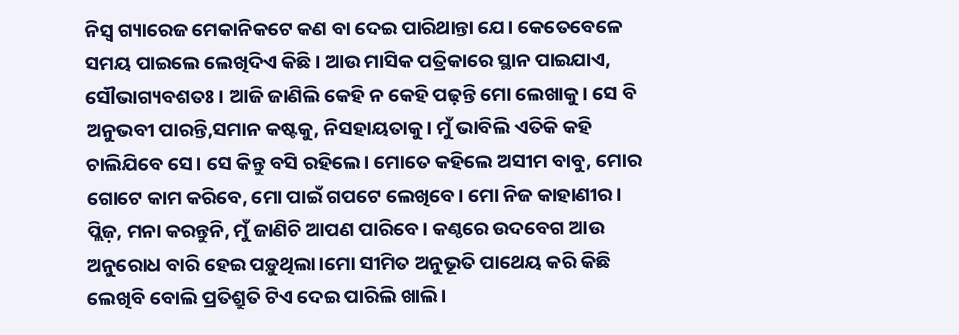ନିସ୍ବ ଗ୍ୟାରେଜ ମେକାନିକଟେ କଣ ବା ଦେଇ ପାରିଥାନ୍ତା ଯେ। କେତେବେଳେ ସମୟ ପାଇଲେ ଲେଖିଦିଏ କିଛି। ଆଉ ମାସିକ ପତ୍ରିକାରେ ସ୍ଥାନ ପାଇଯାଏ, ସୌଭାଗ୍ୟବଶତଃ । ଆଜି ଜାଣିଲି କେହି ନ କେହି ପଢ଼ନ୍ତି ମୋ ଲେଖାକୁ। ସେ ବି ଅନୁଭବୀ ପାରନ୍ତି,ସମାନ କଷ୍ଟକୁ, ନିସହାୟତାକୁ। ମୁଁ ଭାବିଲି ଏତିକି କହି ଚାଲିଯିବେ ସେ। ସେ କିନ୍ତୁ ବସି ରହିଲେ। ମୋତେ କହିଲେ ଅସୀମ ବାବୁ, ମୋର ଗୋଟେ କାମ କରିବେ, ମୋ ପାଇଁ ଗପଟେ ଲେଖିବେ। ମୋ ନିଜ କାହାଣୀର। ପ୍ଲିଜ଼, ମନା କରନ୍ତୁନି, ମୁଁ ଜାଣିଚି ଆପଣ ପାରିବେ। କଣ୍ଠରେ ଉଦବେଗ ଆଉ ଅନୁରୋଧ ବାରି ହେଇ ପଡ଼ୁଥିଲା।ମୋ ସୀମିତ ଅନୁଭୂତି ପାଥେୟ କରି କିଛି ଲେଖିବି ବୋଲି ପ୍ରତିଶ୍ରୁତି ଟିଏ ଦେଇ ପାରିଲି ଖାଲି।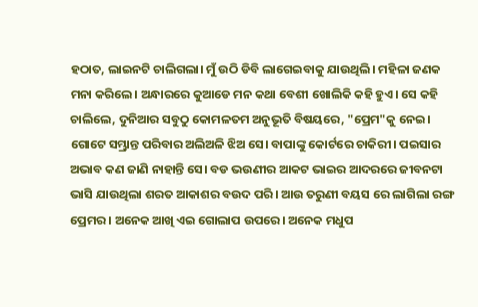ହଠାତ, ଲାଇନଟି ଚାଲିଗଲା। ମୁଁ ଉଠି ଡିବି ଲାଗେଇବାକୁ ଯାଉଥିଲି। ମହିଳା ଜଣକ ମନା କରିଲେ। ଅନ୍ଧାରରେ କୁଆଡେ ମନ କଥା ବେଶୀ ଖୋଲିକି କହି ହୁଏ। ସେ କହି ଚାଲିଲେ, ଦୁନିଆର ସବୁଠୁ କୋମଳତମ ଅନୁଭୂତି ବିଷୟରେ, "ପ୍ରେମ"କୁ ନେଇ। ଗୋଟେ ସମ୍ଭ୍ରାନ୍ତ ପରିବାର ଅଲିଅଳି ଝିଅ ସେ। ବାପାଙ୍କୁ କୋର୍ଟରେ ଚାକିରୀ। ପଇସାର ଅଭାବ କଣ ଜାଣି ନାହାନ୍ତି ସେ। ବଡ ଭଉଣୀର ଆକଟ ଭାଇର ଆଦରରେ ଜୀବନଟା ଭାସି ଯାଉଥିଲା ଶରତ ଆକାଶର ବଉଦ ପରି। ଆଉ ତରୁଣୀ ବୟସ ରେ ଲାଗିଲା ରଙ୍ଗ ପ୍ରେମର। ଅନେକ ଆଖି ଏଇ ଗୋଲାପ ଉପରେ। ଅନେକ ମଧୁପ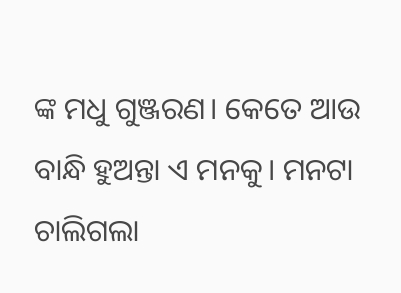ଙ୍କ ମଧୁ ଗୁଞ୍ଜରଣ। କେତେ ଆଉ ବାନ୍ଧି ହୁଅନ୍ତା ଏ ମନକୁ। ମନଟା ଚାଲିଗଲା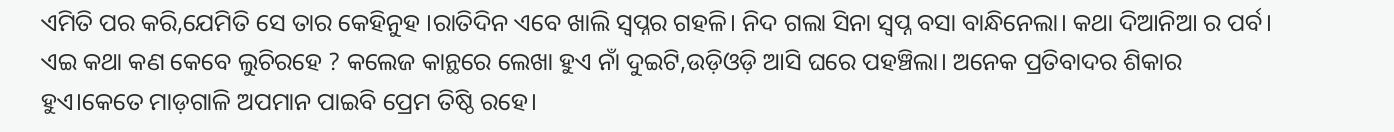ଏମିତି ପର କରି,ଯେମିତି ସେ ତାର କେହିନୁହ ।ରାତିଦିନ ଏବେ ଖାଲି ସ୍ୱପ୍ନର ଗହଳି। ନିଦ ଗଲା ସିନା ସ୍ବପ୍ନ ବସା ବାନ୍ଧିନେଲା। କଥା ଦିଆନିଆ ର ପର୍ବ। ଏଇ କଥା କଣ କେବେ ଲୁଚିରହେ ? କଲେଜ କାନ୍ଥରେ ଲେଖା ହୁଏ ନାଁ ଦୁଇଟି,ଉଡ଼ିଓଡ଼ି ଆସି ଘରେ ପହଞ୍ଚିଲା। ଅନେକ ପ୍ରତିବାଦର ଶିକାର ହୁଏ।କେତେ ମାଡ଼ଗାଳି ଅପମାନ ପାଇବି ପ୍ରେମ ତିଷ୍ଠି ରହେ।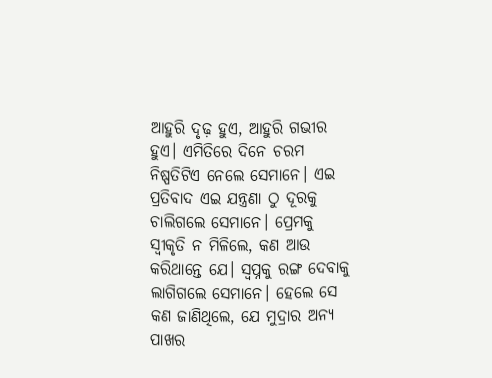ଆହୁରି ଦୃଢ଼ ହୁଏ, ଆହୁରି ଗଭୀର ହୁଏ। ଏମିତିରେ ଦିନେ ଚରମ ନିଷ୍ପତିଟିଏ ନେଲେ ସେମାନେ। ଏଇ ପ୍ରତିବାଦ ଏଇ ଯନ୍ତ୍ରଣା ଠୁ ଦୂରକୁ ଚାଲିଗଲେ ସେମାନେ। ପ୍ରେମକୁ ସ୍ୱୀକୃତି ନ ମିଳିଲେ, କଣ ଆଉ କରିଥାନ୍ତେ ଯେ। ସ୍ୱପ୍ନକୁ ରଙ୍ଗ ଦେବାକୁ ଲାଗିଗଲେ ସେମାନେ। ହେଲେ ସେ କଣ ଜାଣିଥିଲେ, ଯେ ମୁଦ୍ରାର ଅନ୍ୟ ପାଖର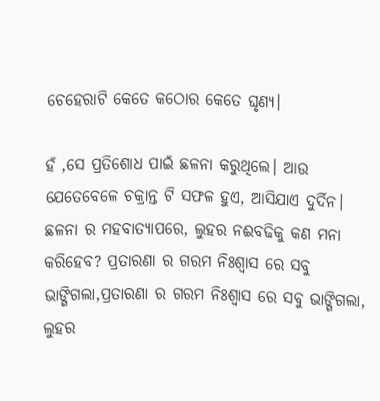ଚେହେରାଟି କେତେ କଠୋର କେତେ ଘୃଣ୍ୟ।

ହଁ ,ସେ ପ୍ରତିଶୋଧ ପାଇଁ ଛଳନା କରୁଥିଲେ। ଆଉ ଯେତେବେଳେ ଚକ୍ରାନ୍ତ ଟି ସଫଳ ହୁଏ, ଆସିଯାଏ ଦୁର୍ଦିନ। ଛଳନା ର ମହବାତ୍ୟାପରେ, ଲୁହର ନଈବଢିକୁ କଣ ମନା କରିହେବ? ପ୍ରତାରଣା ର ଗରମ ନିଃଶ୍ୱାସ ରେ ସବୁ ଭାଙ୍ଗିଗଲା,ପ୍ରତାରଣା ର ଗରମ ନିଃଶ୍ୱାସ ରେ ସବୁ ଭାଙ୍ଗିଗଲା, ଲୁହର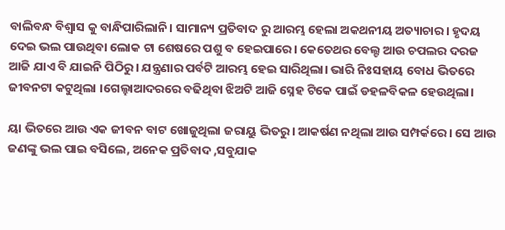ବାଲିବନ୍ଧ ବିଶ୍ୱାସ କୁ ବାନ୍ଧିପାରିଲାନି। ସାମାନ୍ୟ ପ୍ରତିବାଦ ରୁ ଆରମ୍ଭ ହେଲା ଅକଥନୀୟ ଅତ୍ୟାଚାର। ହୃଦୟ ଦେଇ ଭଲ ପାଉଥିବା ଲୋକ ଟା ଶେଷରେ ପଶୁ ବ ହେଇପାରେ। କେତେଥର ବେଲ୍ଟ ଆଉ ଚପଲର ଦରଜ ଆଜି ଯାଏ ବି ଯାଇନି ପିଠିରୁ। ଯନ୍ତ୍ରଣାର ପର୍ବଟି ଆରମ୍ଭ ହେଇ ସାରିଥିଲା। ଭାରି ନିଃସହାୟ ବୋଧ ଭିତରେ ଜୀବନଟା କଟୁଥିଲା ।ଗେଲ୍ହାଆଦରରେ ବଢିଥିବା ଝିଅଟି ଆଜି ସ୍ନେହ ଟିକେ ପାଇଁ ଡହଳବିକଳ ହେଉଥିଲା।

ୟା ଭିତରେ ଆଉ ଏକ ଜୀବନ ବାଟ ଖୋଜୁଥିଲା ଜରାୟୁ ଭିତରୁ। ଆକର୍ଷଣ ନଥିଲା ଆଉ ସମ୍ପର୍କରେ। ସେ ଆଉ ଜଣଙ୍କୁ ଭଲ ପାଇ ବସିଲେ, ଅନେକ ପ୍ରତିବାଦ ,ସବୁଯାକ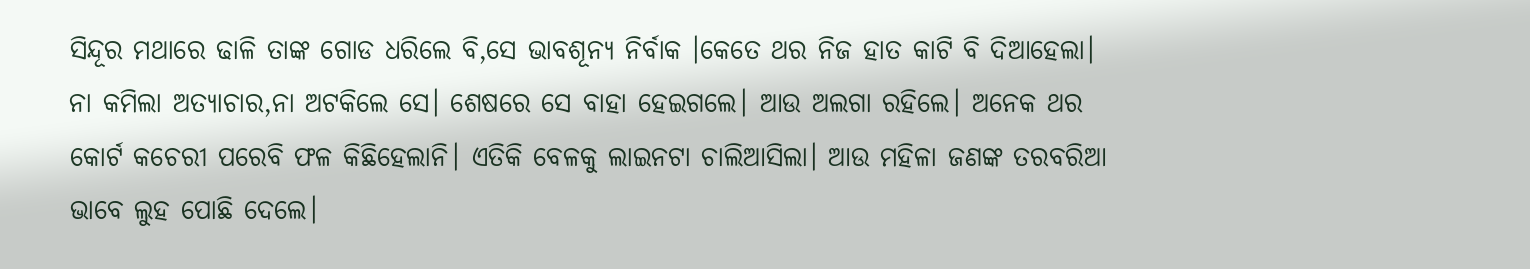ସିନ୍ଦୂର ମଥାରେ ଢାଳି ତାଙ୍କ ଗୋଡ ଧରିଲେ ବି,ସେ ଭାବଶୂନ୍ୟ ନିର୍ବାକ ।କେତେ ଥର ନିଜ ହାତ କାଟି ବି ଦିଆହେଲା। ନା କମିଲା ଅତ୍ୟାଚାର,ନା ଅଟକିଲେ ସେ। ଶେଷରେ ସେ ବାହା ହେଇଗଲେ। ଆଉ ଅଲଗା ରହିଲେ। ଅନେକ ଥର କୋର୍ଟ କଚେରୀ ପରେବି ଫଳ କିଛିହେଲାନି। ଏତିକି ବେଳକୁ ଲାଇନଟା ଚାଲିଆସିଲା। ଆଉ ମହିଳା ଜଣଙ୍କ ତରବରିଆ ଭାବେ ଲୁହ ପୋଛି ଦେଲେ।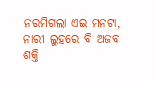ନରମିଗଲା ଏଇ ମନଟା, ନାରୀ ଲୁହରେ ବି ଅଜବ ଶକ୍ତି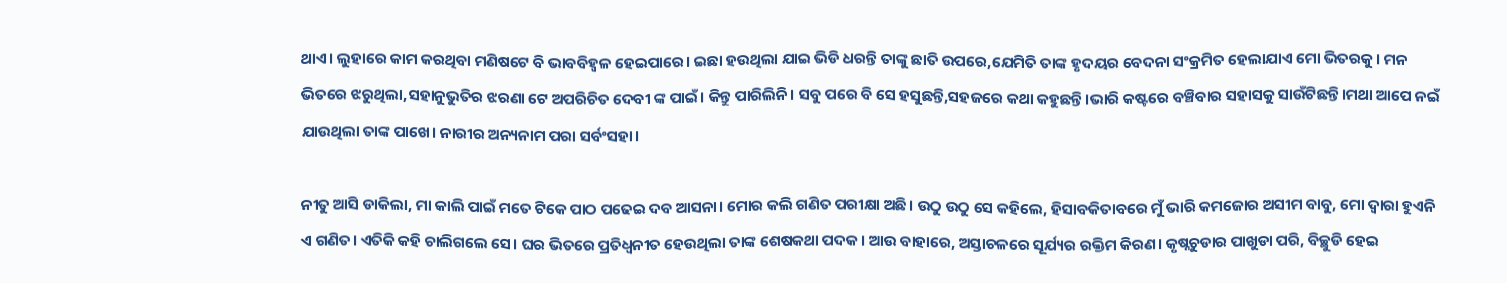ଥାଏ। ଲୁହାରେ କାମ କରଥିବା ମଣିଷଟେ ବି ଭାବବିହ୍ଵଳ ହେଇପାରେ। ଇଛା ହଉଥିଲା ଯାଇ ଭିଡି ଧରନ୍ତି ତାଙ୍କୁ ଛାତି ଉପରେ,ଯେମିତି ତାଙ୍କ ହୃଦୟର ବେଦନା ସଂକ୍ରମିତ ହେଲାଯାଏ ମୋ ଭିତରକୁ। ମନ ଭିତରେ ଝରୁଥିଲା,ସହାନୁଭୁତିର ଝରଣା ଟେ ଅପରିଚିତ ଦେବୀ ଙ୍କ ପାଇଁ। କିନ୍ତୁ ପାରିଲିନି। ସବୁ ପରେ ବି ସେ ହସୁଛନ୍ତି,ସହଜରେ କଥା କହୁଛନ୍ତି।ଭାରି କଷ୍ଟରେ ବଞ୍ଚିବାର ସହାସକୁ ସାଉଁଟିଛନ୍ତି।ମଥା ଆପେ ନଇଁ ଯାଉଥିଲା ତାଙ୍କ ପାଖେ। ନାରୀର ଅନ୍ୟନାମ ପରା ସର୍ବଂସହା।

ନୀତୁ ଆସି ଡାକିଲା, ମା କାଲି ପାଇଁ ମତେ ଟିକେ ପାଠ ପଢେଇ ଦବ ଆସନା। ମୋର କଲି ଗଣିତ ପରୀକ୍ଷା ଅଛି। ଉଠୁ ଉଠୁ ସେ କହିଲେ, ହିସାବକିତାବରେ ମୁଁ ଭାରି କମଜୋର ଅସୀମ ବାବୁ, ମୋ ଦ୍ୱାରା ହୁଏନି ଏ ଗଣିତ। ଏତିକି କହି ଚାଲିଗଲେ ସେ। ଘର ଭିତରେ ପ୍ରତିଧ୍ବନୀତ ହେଉଥିଲା ତାଙ୍କ ଶେଷକଥା ପଦକ। ଆଉ ବାହାରେ, ଅସ୍ତାଚଳରେ ସୂର୍ଯ୍ୟର ରକ୍ତିମ କିରଣ। କୃଷ୍ନଚୁଡାର ପାଖୁଡା ପରି, ବିଚ୍ଛୁଡି ହେଇ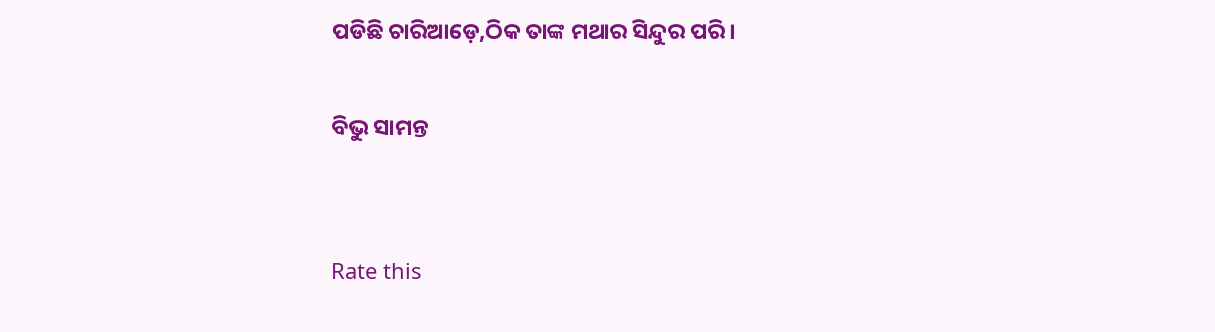ପଡିଛି ଚାରିଆଡ଼େ,ଠିକ ତାଙ୍କ ମଥାର ସିନ୍ଦୁର ପରି।

ବିଭୁ ସାମନ୍ତ


Rate this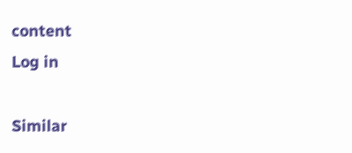content
Log in

Similar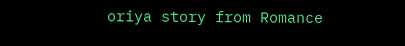oriya story from Romance